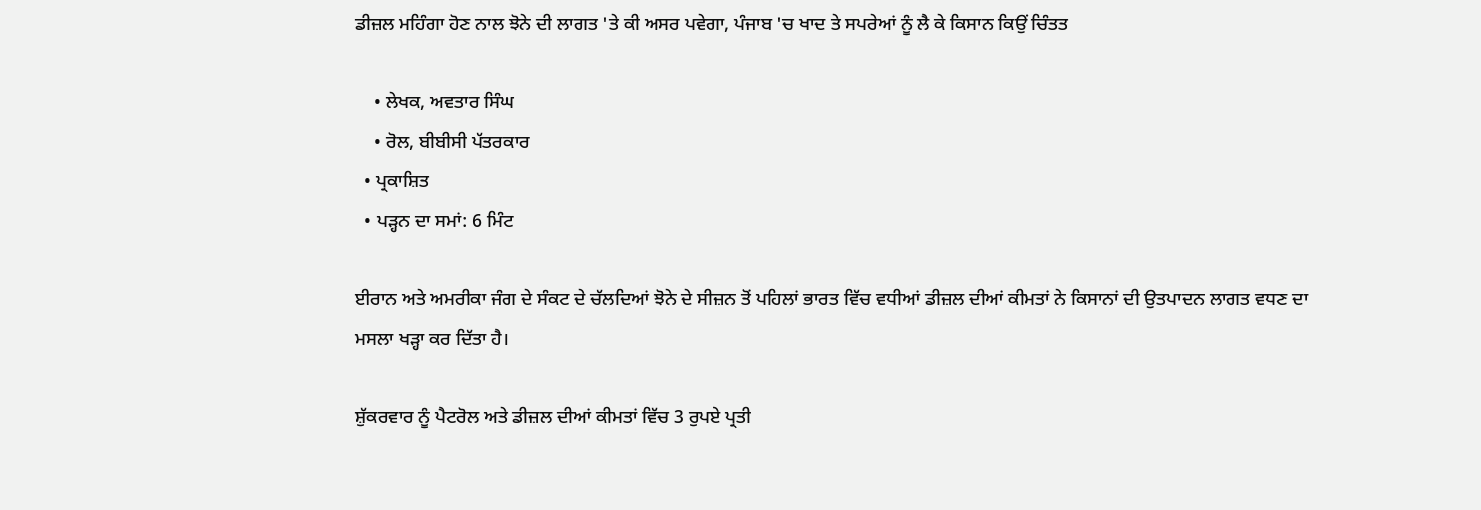ਡੀਜ਼ਲ ਮਹਿੰਗਾ ਹੋਣ ਨਾਲ ਝੋਨੇ ਦੀ ਲਾਗਤ 'ਤੇ ਕੀ ਅਸਰ ਪਵੇਗਾ, ਪੰਜਾਬ 'ਚ ਖਾਦ ਤੇ ਸਪਰੇਆਂ ਨੂੰ ਲੈ ਕੇ ਕਿਸਾਨ ਕਿਉਂ ਚਿੰਤਤ

    • ਲੇਖਕ, ਅਵਤਾਰ ਸਿੰਘ
    • ਰੋਲ, ਬੀਬੀਸੀ ਪੱਤਰਕਾਰ
  • ਪ੍ਰਕਾਸ਼ਿਤ
  • ਪੜ੍ਹਨ ਦਾ ਸਮਾਂ: 6 ਮਿੰਟ

ਈਰਾਨ ਅਤੇ ਅਮਰੀਕਾ ਜੰਗ ਦੇ ਸੰਕਟ ਦੇ ਚੱਲਦਿਆਂ ਝੋਨੇ ਦੇ ਸੀਜ਼ਨ ਤੋਂ ਪਹਿਲਾਂ ਭਾਰਤ ਵਿੱਚ ਵਧੀਆਂ ਡੀਜ਼ਲ ਦੀਆਂ ਕੀਮਤਾਂ ਨੇ ਕਿਸਾਨਾਂ ਦੀ ਉਤਪਾਦਨ ਲਾਗਤ ਵਧਣ ਦਾ ਮਸਲਾ ਖੜ੍ਹਾ ਕਰ ਦਿੱਤਾ ਹੈ।

ਸ਼ੁੱਕਰਵਾਰ ਨੂੰ ਪੈਟਰੋਲ ਅਤੇ ਡੀਜ਼ਲ ਦੀਆਂ ਕੀਮਤਾਂ ਵਿੱਚ 3 ਰੁਪਏ ਪ੍ਰਤੀ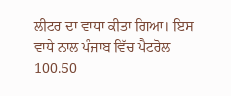ਲੀਟਰ ਦਾ ਵਾਧਾ ਕੀਤਾ ਗਿਆ। ਇਸ ਵਾਧੇ ਨਾਲ ਪੰਜਾਬ ਵਿੱਚ ਪੈਟਰੋਲ 100.50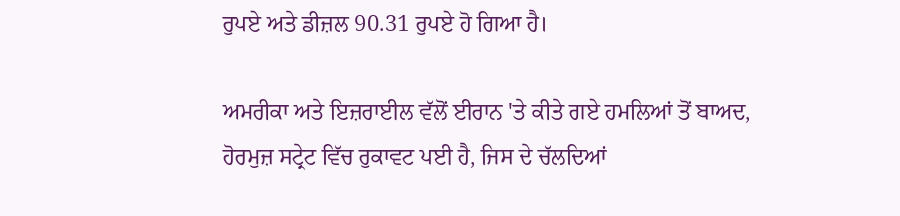ਰੁਪਏ ਅਤੇ ਡੀਜ਼ਲ 90.31 ਰੁਪਏ ਹੋ ਗਿਆ ਹੈ।

ਅਮਰੀਕਾ ਅਤੇ ਇਜ਼ਰਾਈਲ ਵੱਲੋਂ ਈਰਾਨ 'ਤੇ ਕੀਤੇ ਗਏ ਹਮਲਿਆਂ ਤੋਂ ਬਾਅਦ, ਹੋਰਮੁਜ਼ ਸਟ੍ਰੇਟ ਵਿੱਚ ਰੁਕਾਵਟ ਪਈ ਹੈ, ਜਿਸ ਦੇ ਚੱਲਦਿਆਂ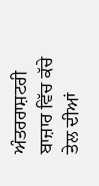ਅੰਤਰਰਾਸ਼ਟਰੀ ਬਾਜ਼ਾਰ ਵਿੱਚ ਕੱਚੇ ਤੇਲ ਦੀਆਂ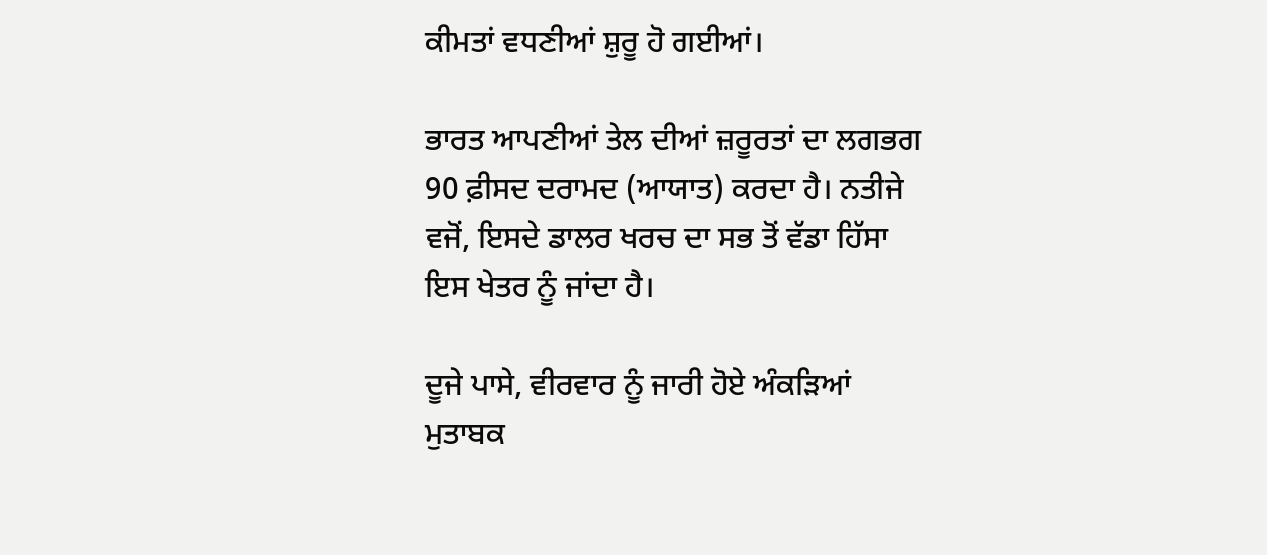ਕੀਮਤਾਂ ਵਧਣੀਆਂ ਸ਼ੁਰੂ ਹੋ ਗਈਆਂ।

ਭਾਰਤ ਆਪਣੀਆਂ ਤੇਲ ਦੀਆਂ ਜ਼ਰੂਰਤਾਂ ਦਾ ਲਗਭਗ 90 ਫ਼ੀਸਦ ਦਰਾਮਦ (ਆਯਾਤ) ਕਰਦਾ ਹੈ। ਨਤੀਜੇ ਵਜੋਂ, ਇਸਦੇ ਡਾਲਰ ਖਰਚ ਦਾ ਸਭ ਤੋਂ ਵੱਡਾ ਹਿੱਸਾ ਇਸ ਖੇਤਰ ਨੂੰ ਜਾਂਦਾ ਹੈ।

ਦੂਜੇ ਪਾਸੇ, ਵੀਰਵਾਰ ਨੂੰ ਜਾਰੀ ਹੋਏ ਅੰਕੜਿਆਂ ਮੁਤਾਬਕ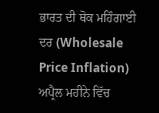ਭਾਰਤ ਦੀ ਥੋਕ ਮਹਿੰਗਾਈ ਦਰ (Wholesale Price Inflation) ਅਪ੍ਰੈਲ ਮਹੀਨੇ ਵਿੱਚ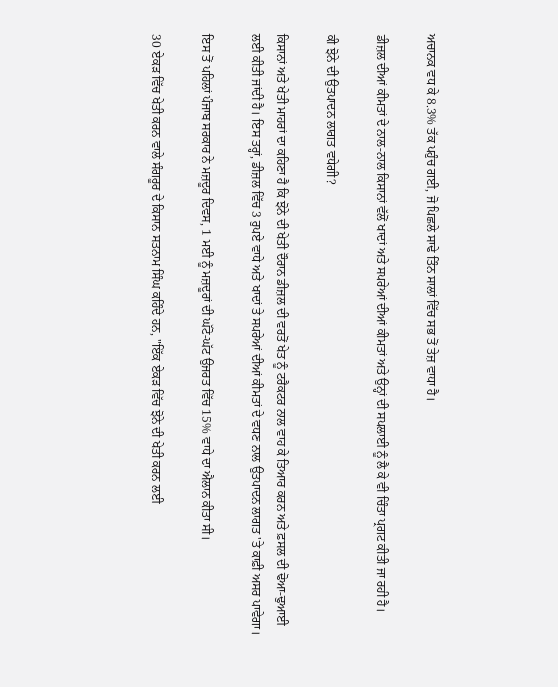ਅਚਾਨਕ ਵਧ ਕੇ 8.3% ਤੱਕ ਪਹੁੰਚ ਗਈ, ਜੋ ਪਿਛਲੇ ਸਾਢੇ ਤਿੰਨ ਸਾਲਾਂ ਵਿੱਚ ਸਭ ਤੋਂ ਤੇਜ਼ ਵਾਧਾ ਹੈ।

ਡੀਜ਼ਲ ਦੀਆਂ ਕੀਮਤਾਂ ਦੇ ਨਾਲ-ਨਾਲ ਕਿਸਾਨਾਂ ਵੱਲੋਂ ਖਾਦਾਂ ਅਤੇ ਸਪਰੇਆਂ ਦੀਆਂ ਕੀਮਤਾਂ ਅਤੇ ਉਨ੍ਹਾਂ ਦੀ ਸਪਲਾਈ ਨੂੰ ਲੈ ਕੇ ਵੀ ਚਿੰਤਾ ਪ੍ਰਗਟ ਕੀਤੀ ਜਾ ਰਹੀ ਹੈ।

ਕੀ ਝੋਨੇ ਦੀ ਉਤਪਾਦਨ ਲਾਗਤ ਵਧੇਗੀ?

ਕਿਸਾਨਾਂ ਅਤੇ ਖੇਤੀ ਮਾਹਰਾਂ ਦਾ ਕਹਿਣਾ ਹੈ ਕਿ ਝੋਨੇ ਦੀ ਖੇਤੀ ਦੌਰਾਨ ਡੀਜ਼ਲ ਦੀ ਵਰਤੋਂ ਖੇਤ ਨੂੰ ਟਰੈਕਟਰ ਨਾਲ ਵਾਹ ਕੇ ਤਿਆਰ ਕਰਨ ਅਤੇ ਫ਼ਸਲ ਦੀ ਢੋਆ-ਢੁਆਈ ਲਈ ਕੀਤੀ ਜਾਂਦੀ ਹੈ। ਇਸ ਤਰ੍ਹਾਂ, ਡੀਜ਼ਲ ਵਿੱਚ 3 ਰੁਪਏ ਵਾਧੇ ਅਤੇ ਖਾਦਾਂ ਤੇ ਸਪਰੇਆਂ ਦੀਆਂ ਕੀਮਤਾਂ ਦੇ ਵਧਣ ਨਾਲ ਉਤਪਾਦਨ ਲਾਗਤ 'ਤੇ ਕਾਫ਼ੀ ਅਸਰ ਪਾਵੇਗਾ।

ਇਸ ਤੋਂ ਪਹਿਲਾਂ ਪੰਜਾਬ ਸਰਕਾਰ ਨੇ ਮਜ਼ਦੂਰ ਦਿਵਸ, 1 ਮਈ ਨੂੰ ਮਜ਼ਦੂਰਾਂ ਦੀ ਘੱਟੋ-ਘੱਟ ਉਜਰਤ ਵਿੱਚ 15% ਵਾਧੇ ਦਾ ਐਲਾਨ ਕੀਤਾ ਸੀ।

30 ਏਕੜ ਵਿੱਚ ਖੇਤੀ ਕਰਨ ਵਾਲੇ ਸੰਗਰੂਰ ਦੇ ਕਿਸਾਨ ਸਤਨਾਮ ਸਿੰਘ ਕਹਿੰਦੇ ਹਨ, "ਇੱਕ ਏਕੜ ਵਿੱਚ ਝੋਨੇ ਦੀ ਖੇਤੀ ਕਰਨ ਲਈ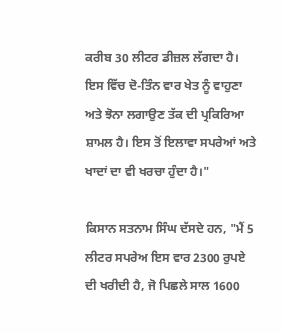ਕਰੀਬ 30 ਲੀਟਰ ਡੀਜ਼ਲ ਲੱਗਦਾ ਹੈ। ਇਸ ਵਿੱਚ ਦੋ-ਤਿੰਨ ਵਾਰ ਖੇਤ ਨੂੰ ਵਾਹੁਣਾ ਅਤੇ ਝੋਨਾ ਲਗਾਉਣ ਤੱਕ ਦੀ ਪ੍ਰਕਿਰਿਆ ਸ਼ਾਮਲ ਹੈ। ਇਸ ਤੋਂ ਇਲਾਵਾ ਸਪਰੇਆਂ ਅਤੇ ਖਾਦਾਂ ਦਾ ਵੀ ਖਰਚਾ ਹੁੰਦਾ ਹੈ।"

ਕਿਸਾਨ ਸਤਨਾਮ ਸਿੰਘ ਦੱਸਦੇ ਹਨ, "ਮੈਂ 5 ਲੀਟਰ ਸਪਰੇਅ ਇਸ ਵਾਰ 2300 ਰੁਪਏ ਦੀ ਖਰੀਦੀ ਹੈ, ਜੋ ਪਿਛਲੇ ਸਾਲ 1600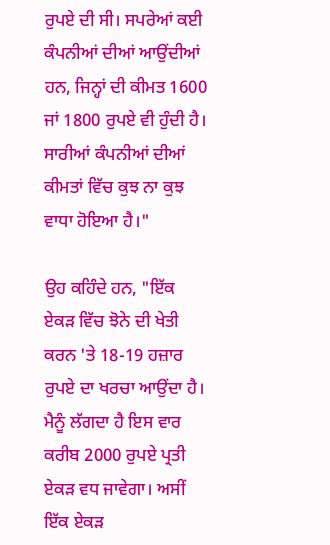ਰੁਪਏ ਦੀ ਸੀ। ਸਪਰੇਆਂ ਕਈ ਕੰਪਨੀਆਂ ਦੀਆਂ ਆਉਂਦੀਆਂ ਹਨ, ਜਿਨ੍ਹਾਂ ਦੀ ਕੀਮਤ 1600 ਜਾਂ 1800 ਰੁਪਏ ਵੀ ਹੁੰਦੀ ਹੈ। ਸਾਰੀਆਂ ਕੰਪਨੀਆਂ ਦੀਆਂ ਕੀਮਤਾਂ ਵਿੱਚ ਕੁਝ ਨਾ ਕੁਝ ਵਾਧਾ ਹੋਇਆ ਹੈ।"

ਉਹ ਕਹਿੰਦੇ ਹਨ, "ਇੱਕ ਏਕੜ ਵਿੱਚ ਝੋਨੇ ਦੀ ਖੇਤੀ ਕਰਨ 'ਤੇ 18-19 ਹਜ਼ਾਰ ਰੁਪਏ ਦਾ ਖਰਚਾ ਆਉਂਦਾ ਹੈ। ਮੈਨੂੰ ਲੱਗਦਾ ਹੈ ਇਸ ਵਾਰ ਕਰੀਬ 2000 ਰੁਪਏ ਪ੍ਰਤੀ ਏਕੜ ਵਧ ਜਾਵੇਗਾ। ਅਸੀਂ ਇੱਕ ਏਕੜ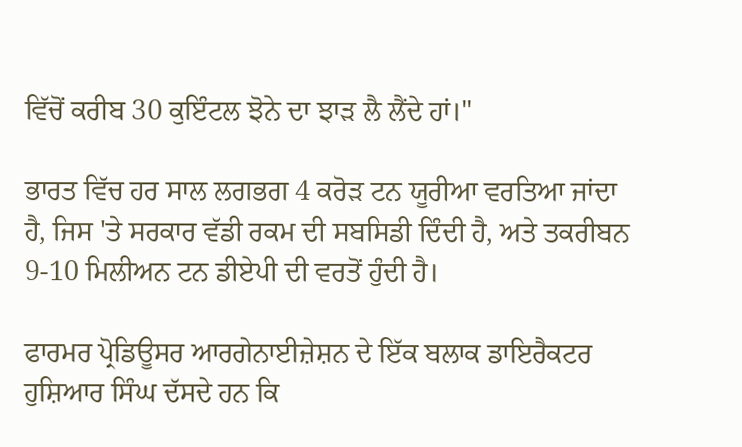ਵਿੱਚੋਂ ਕਰੀਬ 30 ਕੁਇੰਟਲ ਝੋਨੇ ਦਾ ਝਾੜ ਲੈ ਲੈਂਦੇ ਹਾਂ।"

ਭਾਰਤ ਵਿੱਚ ਹਰ ਸਾਲ ਲਗਭਗ 4 ਕਰੋੜ ਟਨ ਯੂਰੀਆ ਵਰਤਿਆ ਜਾਂਦਾ ਹੈ, ਜਿਸ 'ਤੇ ਸਰਕਾਰ ਵੱਡੀ ਰਕਮ ਦੀ ਸਬਸਿਡੀ ਦਿੰਦੀ ਹੈ, ਅਤੇ ਤਕਰੀਬਨ 9-10 ਮਿਲੀਅਨ ਟਨ ਡੀਏਪੀ ਦੀ ਵਰਤੋਂ ਹੁੰਦੀ ਹੈ।

ਫਾਰਮਰ ਪ੍ਰੋਡਿਊਸਰ ਆਰਗੇਨਾਈਜ਼ੇਸ਼ਨ ਦੇ ਇੱਕ ਬਲਾਕ ਡਾਇਰੈਕਟਰ ਹੁਸ਼ਿਆਰ ਸਿੰਘ ਦੱਸਦੇ ਹਨ ਕਿ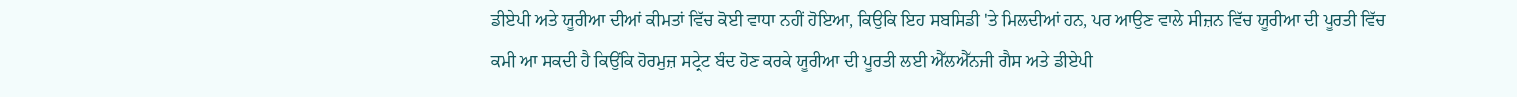ਡੀਏਪੀ ਅਤੇ ਯੂਰੀਆ ਦੀਆਂ ਕੀਮਤਾਂ ਵਿੱਚ ਕੋਈ ਵਾਧਾ ਨਹੀਂ ਹੋਇਆ, ਕਿਉਕਿ ਇਹ ਸਬਸਿਡੀ 'ਤੇ ਮਿਲਦੀਆਂ ਹਨ, ਪਰ ਆਉਣ ਵਾਲੇ ਸੀਜ਼ਨ ਵਿੱਚ ਯੂਰੀਆ ਦੀ ਪੂਰਤੀ ਵਿੱਚ ਕਮੀ ਆ ਸਕਦੀ ਹੈ ਕਿਉਂਕਿ ਹੋਰਮੁਜ਼ ਸਟ੍ਰੇਟ ਬੰਦ ਹੋਣ ਕਰਕੇ ਯੂਰੀਆ ਦੀ ਪੂਰਤੀ ਲਈ ਐੱਲਐੱਨਜੀ ਗੈਸ ਅਤੇ ਡੀਏਪੀ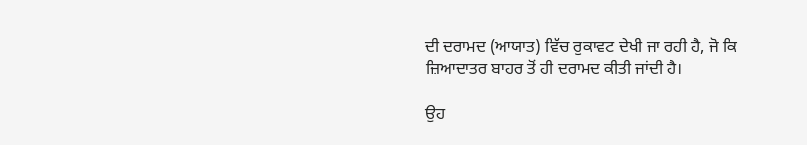ਦੀ ਦਰਾਮਦ (ਆਯਾਤ) ਵਿੱਚ ਰੁਕਾਵਟ ਦੇਖੀ ਜਾ ਰਹੀ ਹੈ, ਜੋ ਕਿ ਜ਼ਿਆਦਾਤਰ ਬਾਹਰ ਤੋਂ ਹੀ ਦਰਾਮਦ ਕੀਤੀ ਜਾਂਦੀ ਹੈ।

ਉਹ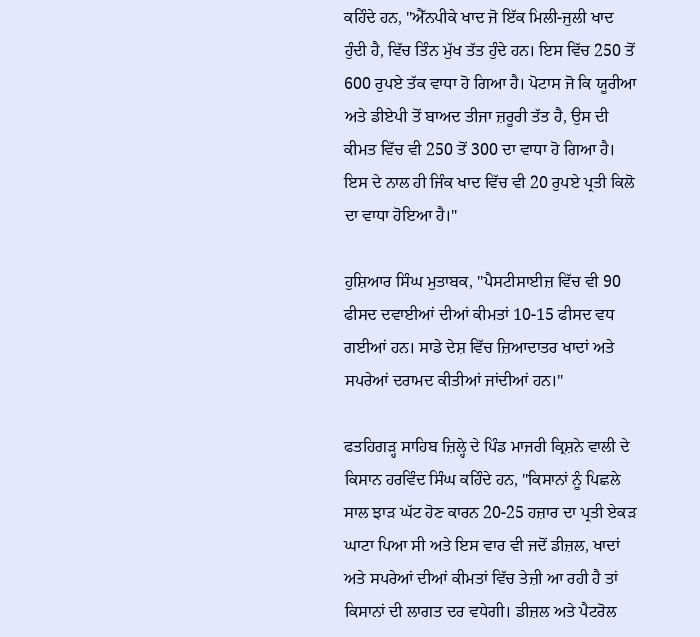ਕਹਿੰਦੇ ਹਨ, "ਐੱਨਪੀਕੇ ਖਾਦ ਜੋ ਇੱਕ ਮਿਲੀ-ਜੁਲੀ ਖਾਦ ਹੁੰਦੀ ਹੈ, ਵਿੱਚ ਤਿੰਨ ਮੁੱਖ ਤੱਤ ਹੁੰਦੇ ਹਨ। ਇਸ ਵਿੱਚ 250 ਤੋਂ 600 ਰੁਪਏ ਤੱਕ ਵਾਧਾ ਹੋ ਗਿਆ ਹੈ। ਪੋਟਾਸ ਜੋ ਕਿ ਯੂਰੀਆ ਅਤੇ ਡੀਏਪੀ ਤੋਂ ਬਾਅਦ ਤੀਜਾ ਜ਼ਰੂਰੀ ਤੱਤ ਹੈ, ਉਸ ਦੀ ਕੀਮਤ ਵਿੱਚ ਵੀ 250 ਤੋਂ 300 ਦਾ ਵਾਧਾ ਹੋ ਗਿਆ ਹੈ। ਇਸ ਦੇ ਨਾਲ ਹੀ ਜਿੰਕ ਖਾਦ ਵਿੱਚ ਵੀ 20 ਰੁਪਏ ਪ੍ਰਤੀ ਕਿਲੋ ਦਾ ਵਾਧਾ ਹੋਇਆ ਹੈ।"

ਹੁਸ਼ਿਆਰ ਸਿੰਘ ਮੁਤਾਬਕ, "ਪੈਸਟੀਸਾਈਜ਼ ਵਿੱਚ ਵੀ 90 ਫੀਸਦ ਦਵਾਈਆਂ ਦੀਆਂ ਕੀਮਤਾਂ 10-15 ਫੀਸਦ ਵਧ ਗਈਆਂ ਹਨ। ਸਾਡੇ ਦੇਸ਼ ਵਿੱਚ ਜ਼ਿਆਦਾਤਰ ਖਾਦਾਂ ਅਤੇ ਸਪਰੇਆਂ ਦਰਾਮਦ ਕੀਤੀਆਂ ਜਾਂਦੀਆਂ ਹਨ।"

ਫਤਹਿਗੜ੍ਹ ਸਾਹਿਬ ਜ਼ਿਲ੍ਹੇ ਦੇ ਪਿੰਡ ਮਾਜਰੀ ਕ੍ਰਿਸ਼ਨੇ ਵਾਲੀ ਦੇ ਕਿਸਾਨ ਹਰਵਿੰਦ ਸਿੰਘ ਕਹਿੰਦੇ ਹਨ, "ਕਿਸਾਨਾਂ ਨੂੰ ਪਿਛਲੇ ਸਾਲ ਝਾੜ ਘੱਟ ਹੋਣ ਕਾਰਨ 20-25 ਹਜ਼ਾਰ ਦਾ ਪ੍ਰਤੀ ਏਕੜ ਘਾਟਾ ਪਿਆ ਸੀ ਅਤੇ ਇਸ ਵਾਰ ਵੀ ਜਦੋਂ ਡੀਜ਼ਲ, ਖਾਦਾਂ ਅਤੇ ਸਪਰੇਆਂ ਦੀਆਂ ਕੀਮਤਾਂ ਵਿੱਚ ਤੇਜ਼ੀ ਆ ਰਹੀ ਹੈ ਤਾਂ ਕਿਸਾਨਾਂ ਦੀ ਲਾਗਤ ਦਰ ਵਧੇਗੀ। ਡੀਜ਼ਲ ਅਤੇ ਪੈਟਰੋਲ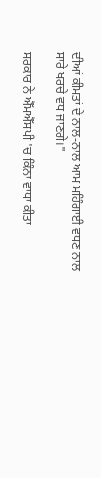ਦੀਆਂ ਕੀਮਤਾਂ ਦੇ ਨਾਲ-ਨਾਲ ਆਮ ਮਹਿੰਗਾਈ ਵਧਣ ਨਾਲ ਸਾਰੇ ਖਰਚੇ ਵਧ ਜਾਣਗੇ।"

ਸਰਕਾਰ ਨੇ ਐੱਮਐੱਸਪੀ 'ਚ ਕਿੰਨਾ ਵਾਧਾ ਕੀਤਾ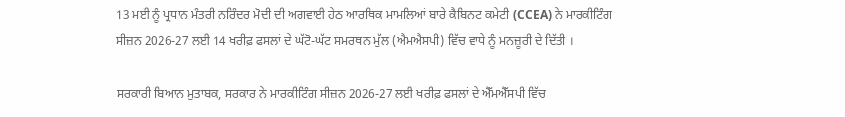13 ਮਈ ਨੂੰ ਪ੍ਰਧਾਨ ਮੰਤਰੀ ਨਰਿੰਦਰ ਮੋਦੀ ਦੀ ਅਗਵਾਈ ਹੇਠ ਆਰਥਿਕ ਮਾਮਲਿਆਂ ਬਾਰੇ ਕੈਬਿਨਟ ਕਮੇਟੀ (CCEA) ਨੇ ਮਾਰਕੀਟਿੰਗ ਸੀਜ਼ਨ 2026-27 ਲਈ 14 ਖਰੀਫ਼ ਫਸਲਾਂ ਦੇ ਘੱਟੋ-ਘੱਟ ਸਮਰਥਨ ਮੁੱਲ (ਐਮਐਸਪੀ) ਵਿੱਚ ਵਾਧੇ ਨੂੰ ਮਨਜ਼ੂਰੀ ਦੇ ਦਿੱਤੀ ।

ਸਰਕਾਰੀ ਬਿਆਨ ਮੁਤਾਬਕ, ਸਰਕਾਰ ਨੇ ਮਾਰਕੀਟਿੰਗ ਸੀਜ਼ਨ 2026-27 ਲਈ ਖਰੀਫ਼ ਫਸਲਾਂ ਦੇ ਐੱਮਐੱਸਪੀ ਵਿੱਚ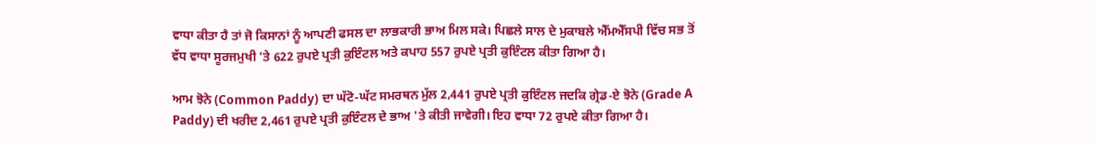ਵਾਧਾ ਕੀਤਾ ਹੈ ਤਾਂ ਜੋ ਕਿਸਾਨਾਂ ਨੂੰ ਆਪਣੀ ਫਸਲ ਦਾ ਲਾਭਕਾਰੀ ਭਾਅ ਮਿਲ ਸਕੇ। ਪਿਛਲੇ ਸਾਲ ਦੇ ਮੁਕਾਬਲੇ ਐੱਮਐੱਸਪੀ ਵਿੱਚ ਸਭ ਤੋਂ ਵੱਧ ਵਾਧਾ ਸੂਰਜਮੁਖੀ 'ਤੇ 622 ਰੁਪਏ ਪ੍ਰਤੀ ਕੁਇੰਟਲ ਅਤੇ ਕਪਾਹ 557 ਰੁਪਏ ਪ੍ਰਤੀ ਕੁਇੰਟਲ ਕੀਤਾ ਗਿਆ ਹੈ।

ਆਮ ਝੋਨੇ (Common Paddy) ਦਾ ਘੱਟੋ-ਘੱਟ ਸਮਰਥਨ ਮੁੱਲ 2,441 ਰੁਪਏ ਪ੍ਰਤੀ ਕੁਇੰਟਲ ਜਦਕਿ ਗ੍ਰੇਡ-ਏ ਝੋਨੇ (Grade A Paddy) ਦੀ ਖਰੀਦ 2,461 ਰੁਪਏ ਪ੍ਰਤੀ ਕੁਇੰਟਲ ਦੇ ਭਾਅ 'ਤੇ ਕੀਤੀ ਜਾਵੇਗੀ। ਇਹ ਵਾਧਾ 72 ਰੁਪਏ ਕੀਤਾ ਗਿਆ ਹੈ।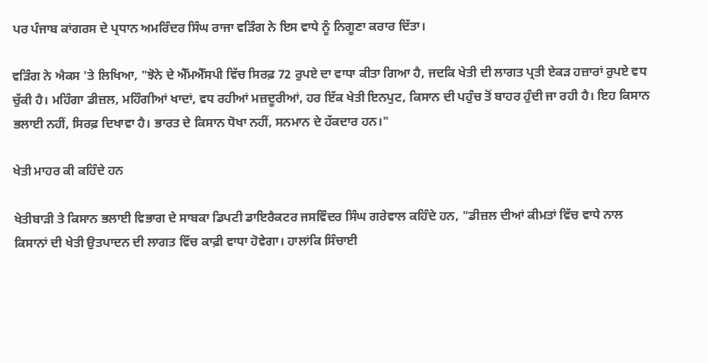ਪਰ ਪੰਜਾਬ ਕਾਂਗਰਸ ਦੇ ਪ੍ਰਧਾਨ ਅਮਰਿੰਦਰ ਸਿੰਘ ਰਾਜਾ ਵੜਿੰਗ ਨੇ ਇਸ ਵਾਧੇ ਨੂੰ ਨਿਗੂਣਾ ਕਰਾਰ ਦਿੱਤਾ।

ਵੜਿੰਗ ਨੇ ਐਕਸ 'ਤੇ ਲਿਖਿਆ, "ਝੋਨੇ ਦੇ ਐੱਮਐੱਸਪੀ ਵਿੱਚ ਸਿਰਫ਼ 72 ਰੁਪਏ ਦਾ ਵਾਧਾ ਕੀਤਾ ਗਿਆ ਹੈ, ਜਦਕਿ ਖੇਤੀ ਦੀ ਲਾਗਤ ਪ੍ਰਤੀ ਏਕੜ ਹਜ਼ਾਰਾਂ ਰੁਪਏ ਵਧ ਚੁੱਕੀ ਹੈ। ਮਹਿੰਗਾ ਡੀਜ਼ਲ, ਮਹਿੰਗੀਆਂ ਖਾਦਾਂ, ਵਧ ਰਹੀਆਂ ਮਜ਼ਦੂਰੀਆਂ, ਹਰ ਇੱਕ ਖੇਤੀ ਇਨਪੁਟ, ਕਿਸਾਨ ਦੀ ਪਹੁੰਚ ਤੋਂ ਬਾਹਰ ਹੁੰਦੀ ਜਾ ਰਹੀ ਹੈ। ਇਹ ਕਿਸਾਨ ਭਲਾਈ ਨਹੀਂ, ਸਿਰਫ਼ ਦਿਖਾਵਾ ਹੈ। ਭਾਰਤ ਦੇ ਕਿਸਾਨ ਧੋਖਾ ਨਹੀਂ, ਸਨਮਾਨ ਦੇ ਹੱਕਦਾਰ ਹਨ।"

ਖੇਤੀ ਮਾਹਰ ਕੀ ਕਹਿੰਦੇ ਹਨ

ਖੇਤੀਬਾੜੀ ਤੇ ਕਿਸਾਨ ਭਲਾਈ ਵਿਭਾਗ ਦੇ ਸਾਬਕਾ ਡਿਪਟੀ ਡਾਇਰੈਕਟਰ ਜਸਵਿੰਦਰ ਸਿੰਘ ਗਰੇਵਾਲ ਕਹਿੰਦੇ ਹਨ, "ਡੀਜ਼ਲ ਦੀਆਂ ਕੀਮਤਾਂ ਵਿੱਚ ਵਾਧੇ ਨਾਲ ਕਿਸਾਨਾਂ ਦੀ ਖੇਤੀ ਉਤਪਾਦਨ ਦੀ ਲਾਗਤ ਵਿੱਚ ਕਾਫ਼ੀ ਵਾਧਾ ਹੋਵੇਗਾ। ਹਾਲਾਂਕਿ ਸਿੰਚਾਈ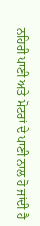ਨਹਿਰੀ ਪਾਣੀ ਅਤੇ ਮੋਟਰਾਂ ਦੇ ਪਾਣੀ ਨਾਲ ਹੋ ਜਾਂਦੀ ਹੈ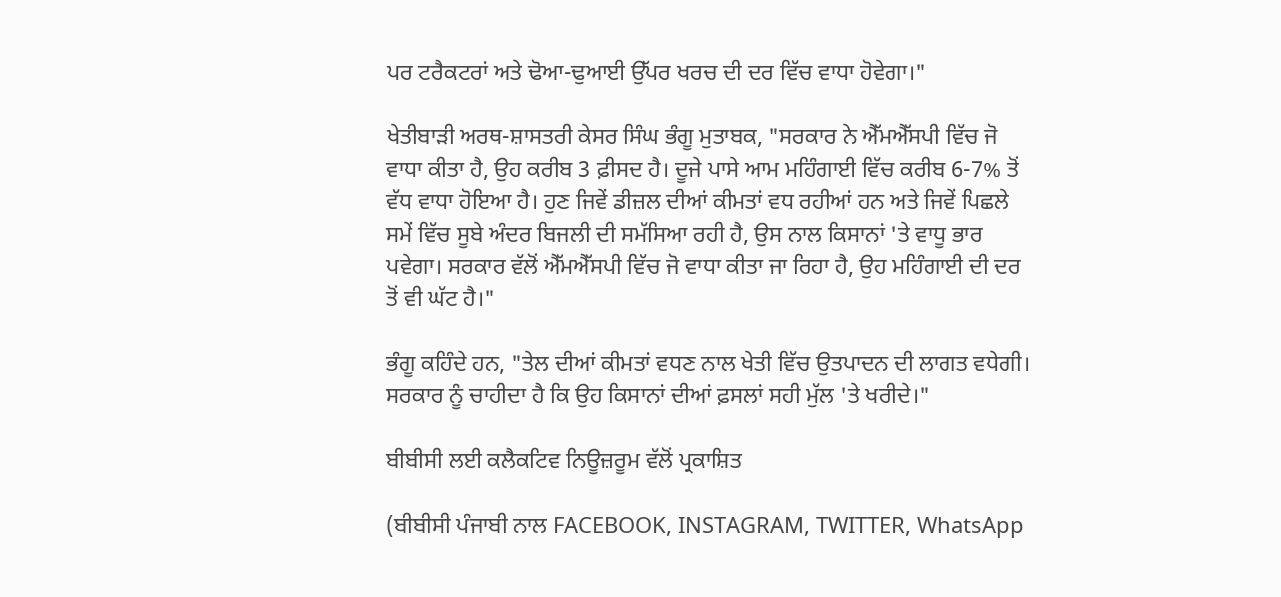ਪਰ ਟਰੈਕਟਰਾਂ ਅਤੇ ਢੋਆ-ਢੁਆਈ ਉੱਪਰ ਖਰਚ ਦੀ ਦਰ ਵਿੱਚ ਵਾਧਾ ਹੋਵੇਗਾ।"

ਖੇਤੀਬਾੜੀ ਅਰਥ-ਸ਼ਾਸਤਰੀ ਕੇਸਰ ਸਿੰਘ ਭੰਗੂ ਮੁਤਾਬਕ, "ਸਰਕਾਰ ਨੇ ਐੱਮਐੱਸਪੀ ਵਿੱਚ ਜੋ ਵਾਧਾ ਕੀਤਾ ਹੈ, ਉਹ ਕਰੀਬ 3 ਫ਼ੀਸਦ ਹੈ। ਦੂਜੇ ਪਾਸੇ ਆਮ ਮਹਿੰਗਾਈ ਵਿੱਚ ਕਰੀਬ 6-7% ਤੋਂ ਵੱਧ ਵਾਧਾ ਹੋਇਆ ਹੈ। ਹੁਣ ਜਿਵੇਂ ਡੀਜ਼ਲ ਦੀਆਂ ਕੀਮਤਾਂ ਵਧ ਰਹੀਆਂ ਹਨ ਅਤੇ ਜਿਵੇਂ ਪਿਛਲੇ ਸਮੇਂ ਵਿੱਚ ਸੂਬੇ ਅੰਦਰ ਬਿਜਲੀ ਦੀ ਸਮੱਸਿਆ ਰਹੀ ਹੈ, ਉਸ ਨਾਲ ਕਿਸਾਨਾਂ 'ਤੇ ਵਾਧੂ ਭਾਰ ਪਵੇਗਾ। ਸਰਕਾਰ ਵੱਲੋਂ ਐੱਮਐੱਸਪੀ ਵਿੱਚ ਜੋ ਵਾਧਾ ਕੀਤਾ ਜਾ ਰਿਹਾ ਹੈ, ਉਹ ਮਹਿੰਗਾਈ ਦੀ ਦਰ ਤੋਂ ਵੀ ਘੱਟ ਹੈ।"

ਭੰਗੂ ਕਹਿੰਦੇ ਹਨ, "ਤੇਲ ਦੀਆਂ ਕੀਮਤਾਂ ਵਧਣ ਨਾਲ ਖੇਤੀ ਵਿੱਚ ਉਤਪਾਦਨ ਦੀ ਲਾਗਤ ਵਧੇਗੀ। ਸਰਕਾਰ ਨੂੰ ਚਾਹੀਦਾ ਹੈ ਕਿ ਉਹ ਕਿਸਾਨਾਂ ਦੀਆਂ ਫ਼ਸਲਾਂ ਸਹੀ ਮੁੱਲ 'ਤੇ ਖਰੀਦੇ।"

ਬੀਬੀਸੀ ਲਈ ਕਲੈਕਟਿਵ ਨਿਊਜ਼ਰੂਮ ਵੱਲੋਂ ਪ੍ਰਕਾਸ਼ਿਤ

(ਬੀਬੀਸੀ ਪੰਜਾਬੀ ਨਾਲ FACEBOOK, INSTAGRAM, TWITTER, WhatsApp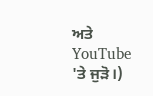ਅਤੇ YouTube 'ਤੇ ਜੁੜੋ।)